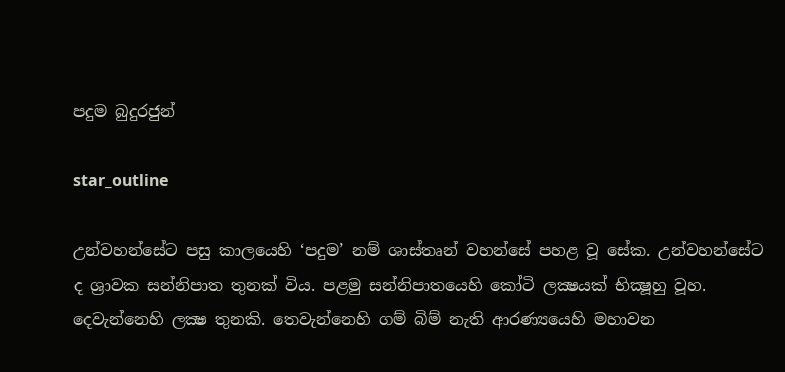පදුම බුදුරජුන්

star_outline

උන්වහන්සේට පසු කාලයෙහි ‘පදුම’ නම් ශාස්තෘන් වහන්සේ පහළ වූ සේක. උන්වහන්සේට ද ශ්‍රාවක සන්නිපාත තුනක් විය. පළමු සන්නිපාතයෙහි කෝටි ලක්‍ෂයක් භික්‍ෂූහු වූහ. දෙවැන්නෙහි ලක්‍ෂ තුනකි. තෙවැන්නෙහි ගම් බිම් නැති ආරණ්‍යයෙහි මහාවන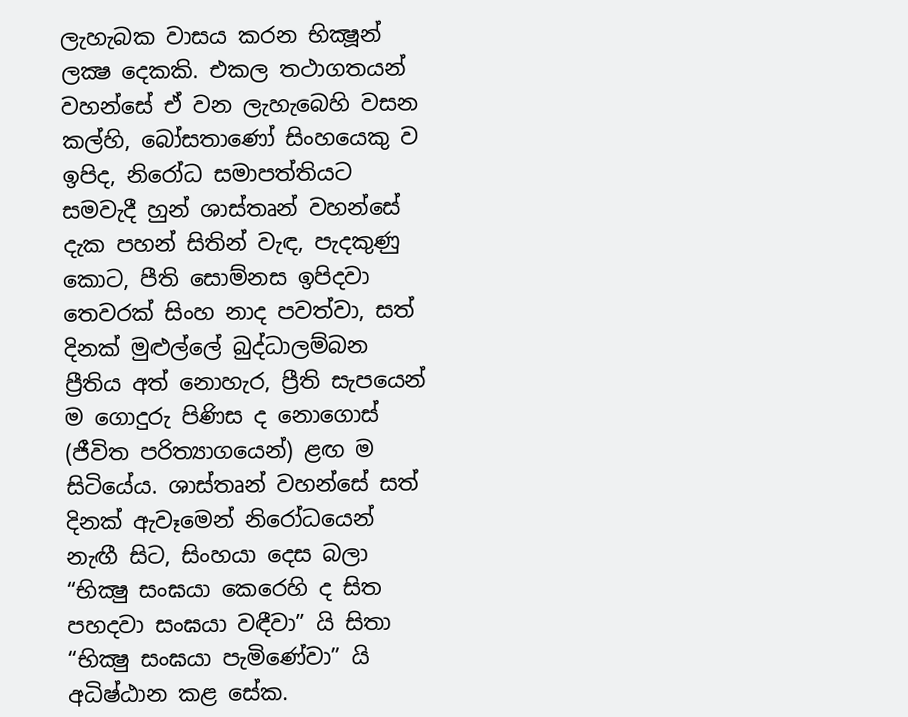ලැහැබක වාසය කරන භික්‍ෂූන් ලක්‍ෂ දෙකකි. එකල තථාගතයන් වහන්සේ ඒ වන ලැහැබෙහි වසන කල්හි, බෝසතාණෝ සිංහයෙකු ව ඉපිද, නිරෝධ සමාපත්තියට සමවැදී හුන් ශාස්තෘන් වහන්සේ දැක පහන් සිතින් වැඳ, පැදකුණු කොට, පීති සොම්නස ඉපිදවා තෙවරක් සිංහ නාද පවත්වා, සත් දිනක් මුළුල්ලේ බුද්ධාලම්බන ප්‍රීතිය අත් නොහැර, ප්‍රීති සැපයෙන් ම ගොදුරු පිණිස ද නොගොස් (ජීවිත පරිත්‍යාගයෙන්) ළඟ ම සිටියේය. ශාස්තෘන් වහන්සේ සත් දිනක් ඇවෑමෙන් නිරෝධයෙන් නැඟී සිට, සිංහයා දෙස බලා “භික්‍ෂු සංඝයා කෙරෙහි ද සිත පහදවා සංඝයා වඳීවා” යි සිතා “භික්‍ෂු සංඝයා පැමිණේවා” යි අධිෂ්ඨාන කළ සේක.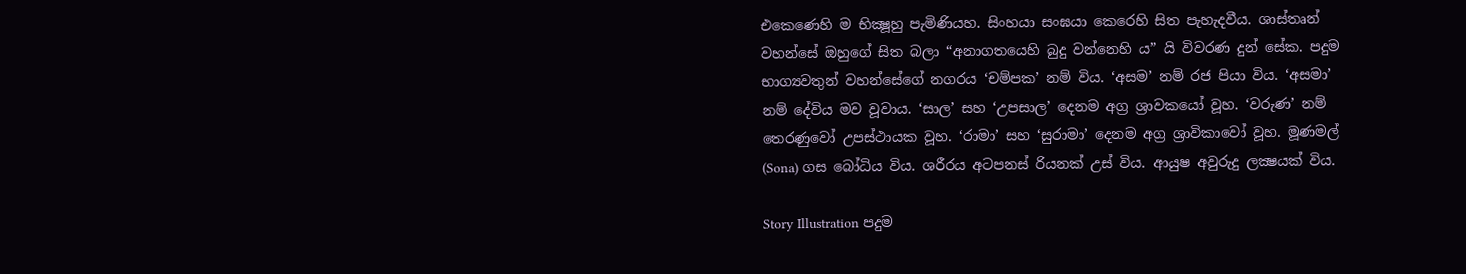එකෙණෙහි ම භික්‍ෂූහු පැමිණියහ. සිංහයා සංඝයා කෙරෙහි සිත පැහැදවීය. ශාස්තෘන් වහන්සේ ඔහුගේ සිත බලා “අනාගතයෙහි බුදු වන්නෙහි ය” යි විවරණ දුන් සේක. පදුම භාග්‍යවතුන් වහන්සේගේ නගරය ‘චම්පක’ නම් විය. ‘අසම’ නම් රජ පියා විය. ‘අසමා’ නම් දේවිය මව වූවාය. ‘සාල’ සහ ‘උපසාල’ දෙනම අග්‍ර ශ්‍රාවකයෝ වූහ. ‘වරුණ’ නම් තෙරණුවෝ උපස්ථායක වූහ. ‘රාමා’ සහ ‘සුරාමා’ දෙනම අග්‍ර ශ්‍රාවිකාවෝ වූහ. මූණමල් (Sona) ගස බෝධිය විය. ශරීරය අටපනස් රියනක් උස් විය. ආයුෂ අවුරුදු ලක්‍ෂයක් විය.

Story Illustration පදුම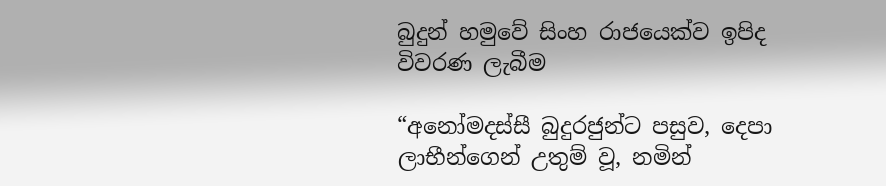බුදුන් හමුවේ සිංහ රාජයෙක්ව ඉපිද විවරණ ලැබීම

“අනෝමදස්සී බුදුරජුන්ට පසුව, දෙපා ලාභීන්ගෙන් උතුම් වූ, නමින්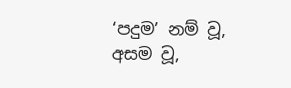‘පදුම’ නම් වූ, අසම වූ,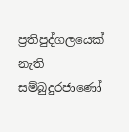ප්‍රතිපුද්ගලයෙක් නැති සම්බුදුරජාණෝ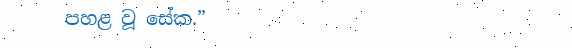පහළ වූ සේක.”